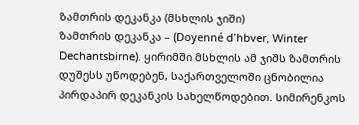ზამთრის დეკანკა (მსხლის ჯიში)
ზამთრის დეკანკა – (Doyenné d’hbver, Winter Dechantsbirne). ყირიმში მსხლის ამ ჯიშს ზამთრის დუშესს უწოდებენ, საქართველოში ცნობილია პირდაპირ დეკანკის სახელწოდებით. სიმირენკოს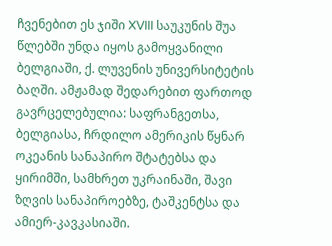ჩვენებით ეს ჯიში XVIII საუკუნის შუა წლებში უნდა იყოს გამოყვანილი ბელგიაში, ქ. ლუვენის უნივერსიტეტის ბაღში. ამჟამად შედარებით ფართოდ გავრცელებულია: საფრანგეთსა, ბელგიასა, ჩრდილო ამერიკის წყნარ ოკეანის სანაპირო შტატებსა და ყირიმში, სამხრეთ უკრაინაში, შავი ზღვის სანაპიროებზე, ტაშკენტსა და ამიერ-კავკასიაში.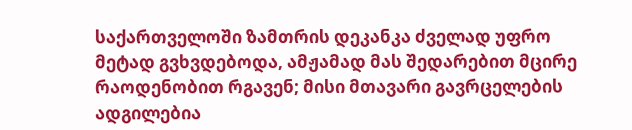საქართველოში ზამთრის დეკანკა ძველად უფრო მეტად გვხვდებოდა, ამჟამად მას შედარებით მცირე რაოდენობით რგავენ; მისი მთავარი გავრცელების ადგილებია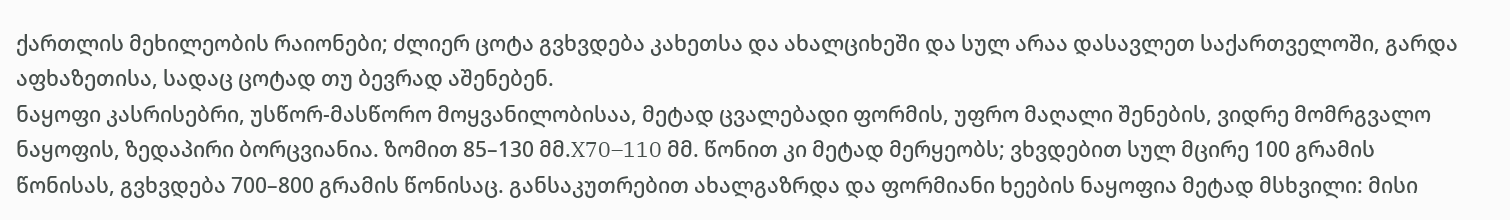ქართლის მეხილეობის რაიონები; ძლიერ ცოტა გვხვდება კახეთსა და ახალციხეში და სულ არაა დასავლეთ საქართველოში, გარდა აფხაზეთისა, სადაც ცოტად თუ ბევრად აშენებენ.
ნაყოფი კასრისებრი, უსწორ-მასწორო მოყვანილობისაა, მეტად ცვალებადი ფორმის, უფრო მაღალი შენების, ვიდრე მომრგვალო ნაყოფის, ზედაპირი ბორცვიანია. ზომით 85–130 მმ.X70–110 მმ. წონით კი მეტად მერყეობს; ვხვდებით სულ მცირე 100 გრამის წონისას, გვხვდება 700–800 გრამის წონისაც. განსაკუთრებით ახალგაზრდა და ფორმიანი ხეების ნაყოფია მეტად მსხვილი: მისი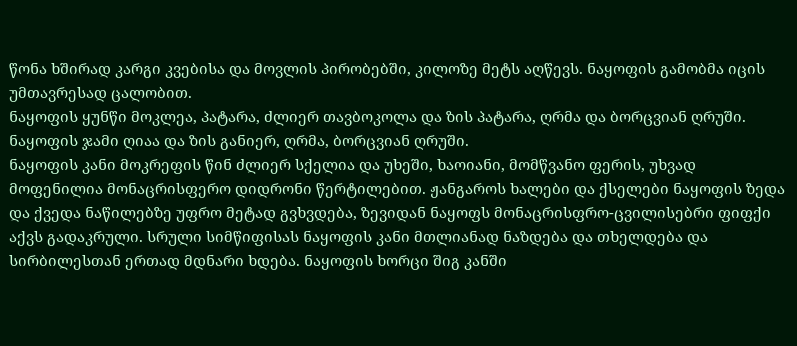წონა ხშირად კარგი კვებისა და მოვლის პირობებში, კილოზე მეტს აღწევს. ნაყოფის გამობმა იცის უმთავრესად ცალობით.
ნაყოფის ყუნწი მოკლეა, პატარა, ძლიერ თავბოკოლა და ზის პატარა, ღრმა და ბორცვიან ღრუში.
ნაყოფის ჯამი ღიაა და ზის განიერ, ღრმა, ბორცვიან ღრუში.
ნაყოფის კანი მოკრეფის წინ ძლიერ სქელია და უხეში, ხაოიანი, მომწვანო ფერის, უხვად მოფენილია მონაცრისფერო დიდრონი წერტილებით. ჟანგაროს ხალები და ქსელები ნაყოფის ზედა და ქვედა ნაწილებზე უფრო მეტად გვხვდება, ზევიდან ნაყოფს მონაცრისფრო-ცვილისებრი ფიფქი აქვს გადაკრული. სრული სიმწიფისას ნაყოფის კანი მთლიანად ნაზდება და თხელდება და სირბილესთან ერთად მდნარი ხდება. ნაყოფის ხორცი შიგ კანში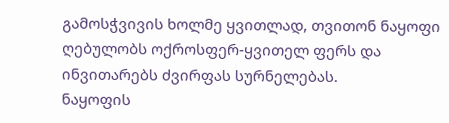გამოსჭვივის ხოლმე ყვითლად, თვითონ ნაყოფი ღებულობს ოქროსფერ-ყვითელ ფერს და ინვითარებს ძვირფას სურნელებას.
ნაყოფის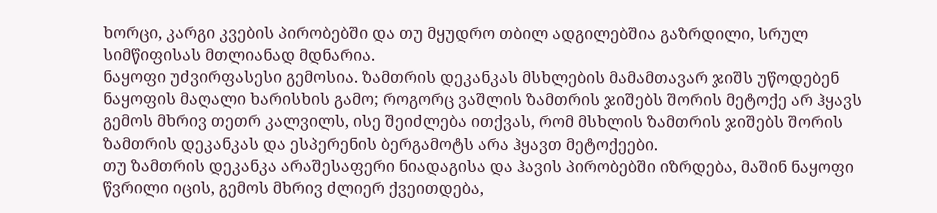ხორცი, კარგი კვების პირობებში და თუ მყუდრო თბილ ადგილებშია გაზრდილი, სრულ სიმწიფისას მთლიანად მდნარია.
ნაყოფი უძვირფასესი გემოსია. ზამთრის დეკანკას მსხლების მამამთავარ ჯიშს უწოდებენ ნაყოფის მაღალი ხარისხის გამო; როგორც ვაშლის ზამთრის ჯიშებს შორის მეტოქე არ ჰყავს გემოს მხრივ თეთრ კალვილს, ისე შეიძლება ითქვას, რომ მსხლის ზამთრის ჯიშებს შორის ზამთრის დეკანკას და ესპერენის ბერგამოტს არა ჰყავთ მეტოქეები.
თუ ზამთრის დეკანკა არაშესაფერი ნიადაგისა და ჰავის პირობებში იზრდება, მაშინ ნაყოფი წვრილი იცის, გემოს მხრივ ძლიერ ქვეითდება,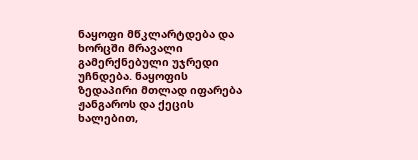ნაყოფი მწკლარტდება და ხორცში მრავალი გამერქნებული უჯრედი უჩნდება. ნაყოფის ზედაპირი მთლად იფარება ჟანგაროს და ქეცის ხალებით,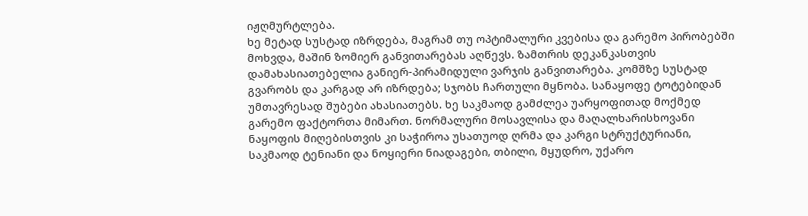იჟღმურტლება.
ხე მეტად სუსტად იზრდება, მაგრამ თუ ოპტიმალური კვებისა და გარემო პირობებში მოხვდა, მაშინ ზომიერ განვითარებას აღწევს. ზამთრის დეკანკასთვის დამახასიათებელია განიერ-პირამიდული ვარჯის განვითარება. კომშზე სუსტად გვარობს და კარგად არ იზრდება; სჯობს ჩართული მყნობა. სანაყოფე ტოტებიდან უმთავრესად შუბები ახასიათებს. ხე საკმაოდ გამძლეა უარყოფითად მოქმედ გარემო ფაქტორთა მიმართ. ნორმალური მოსავლისა და მაღალხარისხოვანი ნაყოფის მიღებისთვის კი საჭიროა უსათუოდ ღრმა და კარგი სტრუქტურიანი, საკმაოდ ტენიანი და ნოყიერი ნიადაგები, თბილი, მყუდრო, უქარო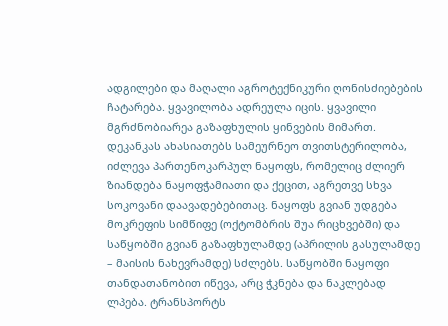ადგილები და მაღალი აგროტექნიკური ღონისძიებების ჩატარება. ყვავილობა ადრეულა იცის. ყვავილი მგრძნობიარეა გაზაფხულის ყინვების მიმართ. დეკანკას ახასიათებს სამეურნეო თვითსტერილობა, იძლევა პართენოკარპულ ნაყოფს, რომელიც ძლიერ ზიანდება ნაყოფჭამიათი და ქეცით, აგრეთვე სხვა სოკოვანი დაავადებებითაც. ნაყოფს გვიან უდგება მოკრეფის სიმწიფე (ოქტომბრის შუა რიცხვებში) და საწყობში გვიან გაზაფხულამდე (აპრილის გასულამდე – მაისის ნახევრამდე) სძლებს. საწყობში ნაყოფი თანდათანობით იწევა, არც ჭკნება და ნაკლებად ლპება. ტრანსპორტს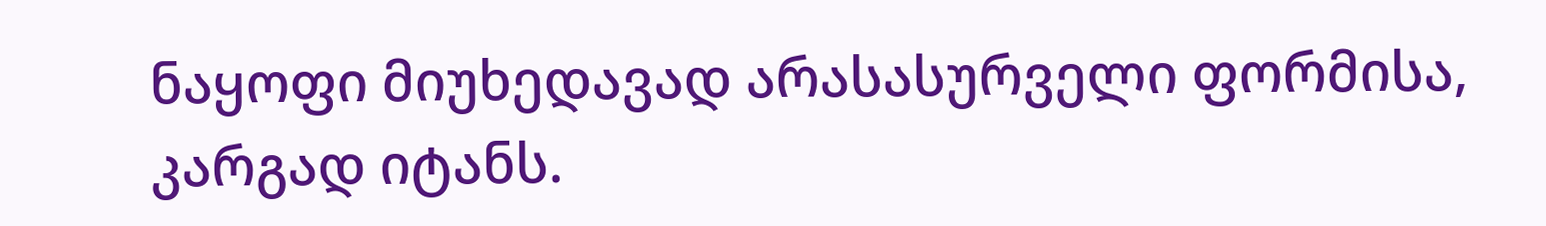ნაყოფი მიუხედავად არასასურველი ფორმისა, კარგად იტანს.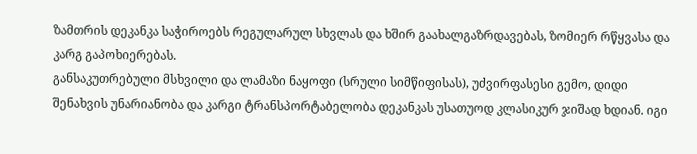ზამთრის დეკანკა საჭიროებს რეგულარულ სხვლას და ხშირ გაახალგაზრდავებას, ზომიერ რწყვასა და კარგ გაპოხიერებას.
განსაკუთრებული მსხვილი და ლამაზი ნაყოფი (სრული სიმწიფისას), უძვირფასესი გემო, დიდი შენახვის უნარიანობა და კარგი ტრანსპორტაბელობა დეკანკას უსათუოდ კლასიკურ ჯიშად ხდიან. იგი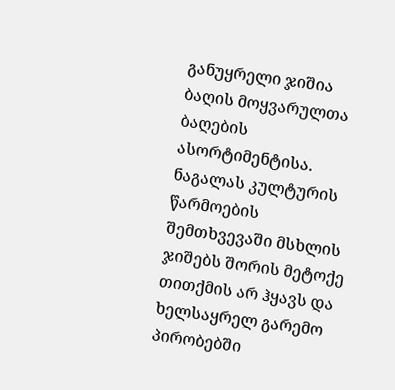განუყრელი ჯიშია ბაღის მოყვარულთა ბაღების ასორტიმენტისა. ნაგალას კულტურის წარმოების შემთხვევაში მსხლის ჯიშებს შორის მეტოქე თითქმის არ ჰყავს და ხელსაყრელ გარემო პირობებში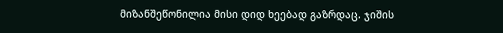მიზანშეწონილია მისი დიდ ხეებად გაზრდაც. ჯიშის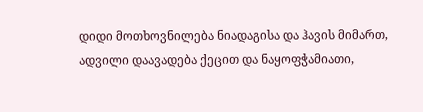დიდი მოთხოვნილება ნიადაგისა და ჰავის მიმართ, ადვილი დაავადება ქეცით და ნაყოფჭამიათი,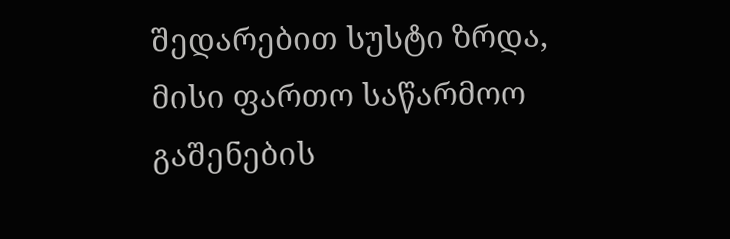შედარებით სუსტი ზრდა, მისი ფართო საწარმოო გაშენების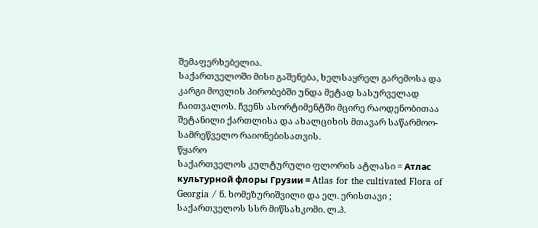შემაფერხებელია.
საქართველოში მისი გაშენება, ხელსაყრელ გარემოსა და კარგი მოვლის პირობებში უნდა მეტად სასურველად ჩაითვალოს. ჩვენს ასორტიმენტში მცირე რაოდენობითაა შეტანილი ქართლისა და ახალციხის მთავარ საწარმოო-სამრეწველო რაიონებისათვის.
წყარო
საქართველოს კულტურული ფლორის ატლასი = Атлас культурной флоры Грузии = Atlas for the cultivated Flora of Georgia / ნ. ხომეზურიშვილი და ელ. ერისთავი ; საქართველოს სსრ მიწსახკომი. ლ.პ.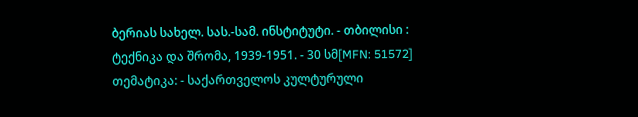ბერიას სახელ. სას.-სამ. ინსტიტუტი. - თბილისი : ტექნიკა და შრომა, 1939-1951. - 30 სმ[MFN: 51572] თემატიკა: - საქართველოს კულტურული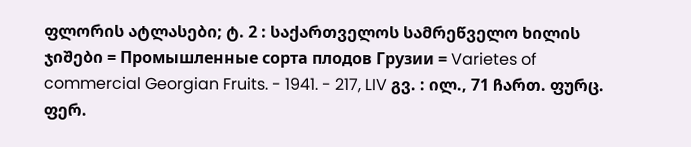ფლორის ატლასები; ტ. 2 : საქართველოს სამრეწველო ხილის ჯიშები = Промышленные сорта плодов Грузии = Varietes of commercial Georgian Fruits. - 1941. - 217, LIV გვ. : ილ., 71 ჩართ. ფურც. ფერ.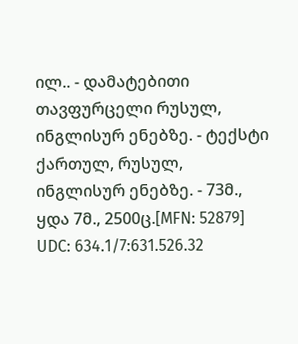ილ.. - დამატებითი თავფურცელი რუსულ, ინგლისურ ენებზე. - ტექსტი ქართულ, რუსულ, ინგლისურ ენებზე. - 73მ., ყდა 7მ., 2500ც.[MFN: 52879] UDC: 634.1/7:631.526.32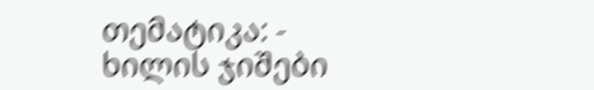თემატიკა: - ხილის ჯიშები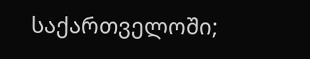საქართველოში;